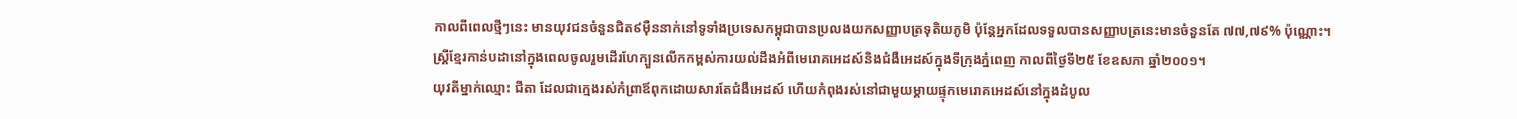កាលពីពេលថ្មីៗនេះ មានយុវជនចំនួនជិត៩ម៉ឺននាក់នៅទូទាំងប្រទេសកម្ពុជាបានប្រលងយកសញ្ញាបត្រទុតិយភូមិ ប៉ុន្តែអ្នកដែលទទួលបានសញ្ញាបត្រនេះមានចំនួនតែ ៧៧,៧៩% ប៉ុណ្ណោះ។
ស្ត្រីខ្មែរកាន់បដានៅក្នុងពេលចូលរួមដើរហែក្បួនលើកកម្ពស់ការយល់ដឹងអំពីមេរោគអេដស៍និងជំងឺអេដស៍ក្នុងទីក្រុងភ្នំពេញ កាលពីថ្ងៃទី២៥ ខែឧសភា ឆ្នាំ២០០១។
យុវតីម្នាក់ឈ្មោះ ជីតា ដែលជាក្មេងរស់កំព្រាឪពុកដោយសារតែជំងឺអេដស៍ ហើយកំពុងរស់នៅជាមួយម្តាយផ្ទុកមេរោគអេដស៍នៅក្នុងដំបូល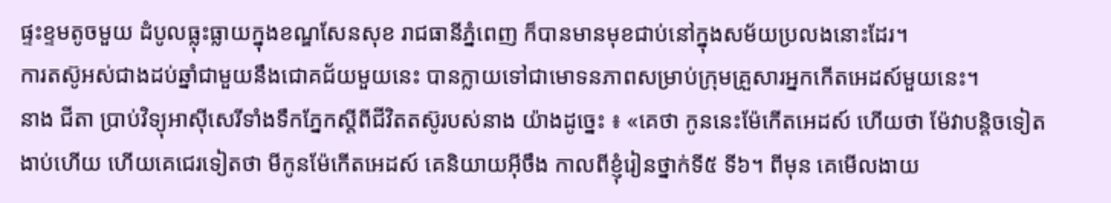ផ្ទះខ្ទមតូចមួយ ដំបូលធ្លុះធ្លាយក្នុងខណ្ឌសែនសុខ រាជធានីភ្នំពេញ ក៏បានមានមុខជាប់នៅក្នុងសម័យប្រលងនោះដែរ។
ការតស៊ូអស់ជាងដប់ឆ្នាំជាមួយនឹងជោគជ័យមួយនេះ បានក្លាយទៅជាមោទនភាពសម្រាប់ក្រុមគ្រួសារអ្នកកើតអេដស៍មួយនេះ។
នាង ជីតា ប្រាប់វិទ្យុអាស៊ីសេរីទាំងទឹកភ្នែកស្តីពីជីវិតតស៊ូរបស់នាង យ៉ាងដូច្នេះ ៖ «គេថា កូននេះម៉ែកើតអេដស៍ ហើយថា ម៉ែវាបន្តិចទៀតងាប់ហើយ ហើយគេជេរទៀតថា មីកូនម៉ែកើតអេដស៍ គេនិយាយអ៊ីចឹង កាលពីខ្ញុំរៀនថ្នាក់ទី៥ ទី៦។ ពីមុន គេមើលងាយ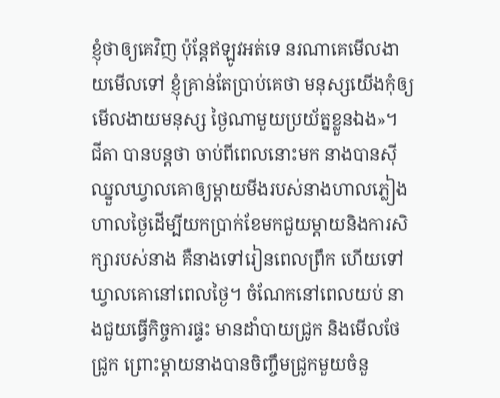ខ្ញុំថាឲ្យគេវិញ ប៉ុន្តែឥឡូវអត់ទេ នរណាគេមើលងាយមើលទៅ ខ្ញុំគ្រាន់តែប្រាប់គេថា មនុស្សយើងកុំឲ្យមើលងាយមនុស្ស ថ្ងៃណាមួយប្រយ័ត្នខ្លួនឯង»។
ជីតា បានបន្តថា ចាប់ពីពេលនោះមក នាងបានស៊ីឈ្នួលឃ្វាលគោឲ្យម្តាយមីងរបស់នាងហាលភ្លៀងហាលថ្ងៃដើម្បីយកប្រាក់ខែមកជួយម្តាយនិងការសិក្សារបស់នាង គឺនាងទៅរៀនពេលព្រឹក ហើយទៅឃ្វាលគោនៅពេលថ្ងៃ។ ចំណែកនៅពេលយប់ នាងជួយធ្វើកិច្ចការផ្ទះ មានដាំបាយជ្រូក និងមើលថែជ្រូក ព្រោះម្តាយនាងបានចិញ្ចឹមជ្រូកមួយចំនួ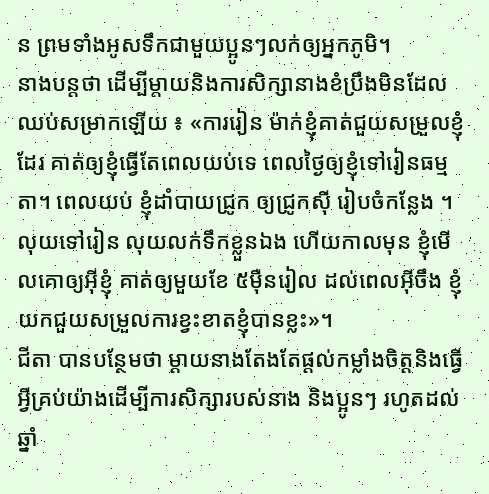ន ព្រមទាំងអូសទឹកជាមួយប្អូនៗលក់ឲ្យអ្នកភូមិ។
នាងបន្តថា ដើម្បីម្តាយនិងការសិក្សានាងខំប្រឹងមិនដែលឈប់សម្រាកឡើយ ៖ «ការរៀន ម៉ាក់ខ្ញុំគាត់ជួយសម្រួលខ្ញុំដែរ គាត់ឲ្យខ្ញុំធ្វើតែពេលយប់ទេ ពេលថ្ងៃឲ្យខ្ញុំទៅរៀនធម្មតា។ ពេលយប់ ខ្ញុំដាំបាយជ្រូក ឲ្យជ្រូកស៊ី រៀបចំកន្លែង ។ លុយទៅរៀន លុយលក់ទឹកខ្លួនឯង ហើយកាលមុន ខ្ញុំមើលគោឲ្យអ៊ីខ្ញុំ គាត់ឲ្យមួយខែ ៥ម៉ឺនរៀល ដល់ពេលអ៊ីចឹង ខ្ញុំយកជួយសម្រួលការខ្វះខាតខ្ញុំបានខ្លះ»។
ជីតា បានបន្ថែមថា ម្ដាយនាងតែងតែផ្តល់កម្លាំងចិត្តនិងធ្វើអ្វីគ្រប់យ៉ាងដើម្បីការសិក្សារបស់នាង និងប្អូនៗ រហូតដល់ឆ្នាំ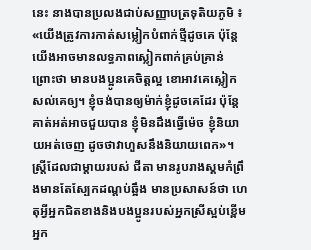នេះ នាងបានប្រលងជាប់សញ្ញាបត្រទុតិយភូមិ ៖ «យើងត្រូវការកាត់សម្លៀកបំពាក់ថ្មីដូចគេ ប៉ុន្តែយើងអាចមានលទ្ធភាពស្លៀកពាក់គ្រប់គ្រាន់ ព្រោះថា មានបងប្អូនគេចិត្តល្អ ខោអាវគេស្លៀកសល់គេឲ្យ។ ខ្ញុំចង់បានឲ្យម៉ាក់ខ្ញុំដូចគេដែរ ប៉ុន្តែគាត់អត់អាចជួយបាន ខ្ញុំមិនដឹងធ្វើម៉េច ខ្ញុំនិយាយអត់ចេញ ដូចថាវាហួសនឹងនិយាយពេក»។
ស្រី្តដែលជាម្តាយរបស់ ជីតា មានរូបរាងស្គមកំព្រឹងមានតែស្បែកដណ្តប់ឆ្អឹង មានប្រសាសន៍ថា ហេតុអ្វីអ្នកជិតខាងនិងបងប្អូនរបស់អ្នកស្រីស្អប់ខ្ពើមអ្នក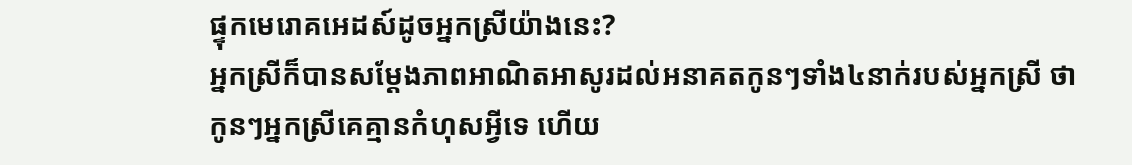ផ្ទុកមេរោគអេដស៍ដូចអ្នកស្រីយ៉ាងនេះ?
អ្នកស្រីក៏បានសម្ដែងភាពអាណិតអាសូរដល់អនាគតកូនៗទាំង៤នាក់របស់អ្នកស្រី ថា កូនៗអ្នកស្រីគេគ្មានកំហុសអ្វីទេ ហើយ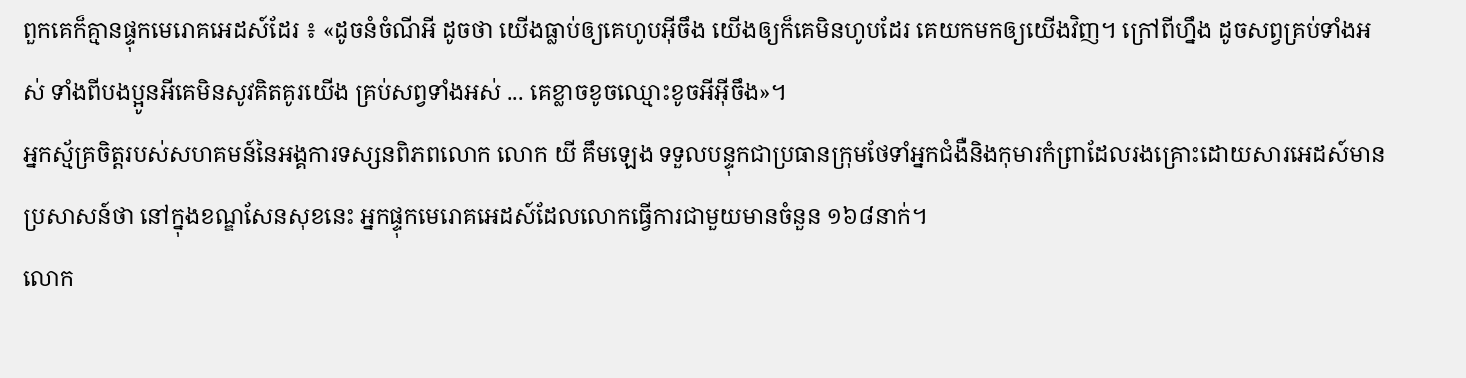ពួកគេក៏គ្មានផ្ទុកមេរោគអេដស៍ដែរ ៖ «ដូចនំចំណីអី ដូចថា យើងធ្លាប់ឲ្យគេហូបអ៊ីចឹង យើងឲ្យក៏គេមិនហូបដែរ គេយកមកឲ្យយើងវិញ។ ក្រៅពីហ្នឹង ដូចសព្វគ្រប់ទាំងអស់ ទាំងពីបងប្អូនអីគេមិនសូវគិតគូរយើង គ្រប់សព្វទាំងអស់ ... គេខ្លាចខូចឈ្មោះខូចអីអ៊ីចឹង»។
អ្នកស្ម័គ្រចិត្តរបស់សហគមន៍នៃអង្គការទស្សនពិភពលោក លោក យី គឹមឡេង ទទួលបន្ទុកជាប្រធានក្រុមថែទាំអ្នកជំងឺនិងកុមារកំព្រាដែលរងគ្រោះដោយសារអេដស៍មានប្រសាសន៍ថា នៅក្នុងខណ្ឌសែនសុខនេះ អ្នកផ្ទុកមេរោគអេដស៍ដែលលោកធ្វើការជាមួយមានចំនួន ១៦៨នាក់។
លោក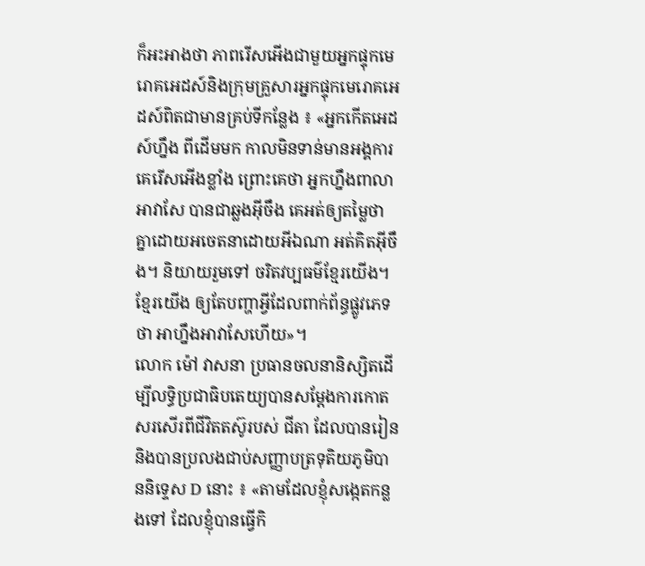ក៏អះអាងថា ភាពរើសអើងជាមួយអ្នកផ្ទុកមេរោគអេដស៍និងក្រុមគ្រួសារអ្នកផ្ទុកមេរោគអេដស៍ពិតជាមានគ្រប់ទីកន្លែង ៖ «អ្នកកើតអេដស៍ហ្នឹង ពីដើមមក កាលមិនទាន់មានអង្គការ គេរើសអើងខ្លាំង ព្រោះគេថា អ្នកហ្នឹងពាលាអាវាសែ បានជាឆ្លងអ៊ីចឹង គេអត់ឲ្យតម្លៃថា គ្នាដោយអចេតនាដោយអីឯណា អត់គិតអ៊ីចឹង។ និយាយរួមទៅ ចរិតវប្បធម៌ខ្មែរយើង។ ខ្មែរយើង ឲ្យតែបញ្ហាអ្វីដែលពាក់ព័ន្ធផ្លូវភេទ ថា អាហ្នឹងអាវាសែហើយ»។
លោក ម៉ៅ វាសនា ប្រធានចលនានិស្សិតដើម្បីលទ្ធិប្រជាធិបតេយ្យបានសម្ដែងការកោតសរសើរពីជីវិតតស៊ូរបស់ ជីតា ដែលបានរៀននិងបានប្រលងជាប់សញ្ញាបត្រទុតិយភូមិបាននិទេ្ទស D នោះ ៖ «តាមដែលខ្ញុំសង្កេតកន្លងទៅ ដែលខ្ញុំបានធ្វើកិ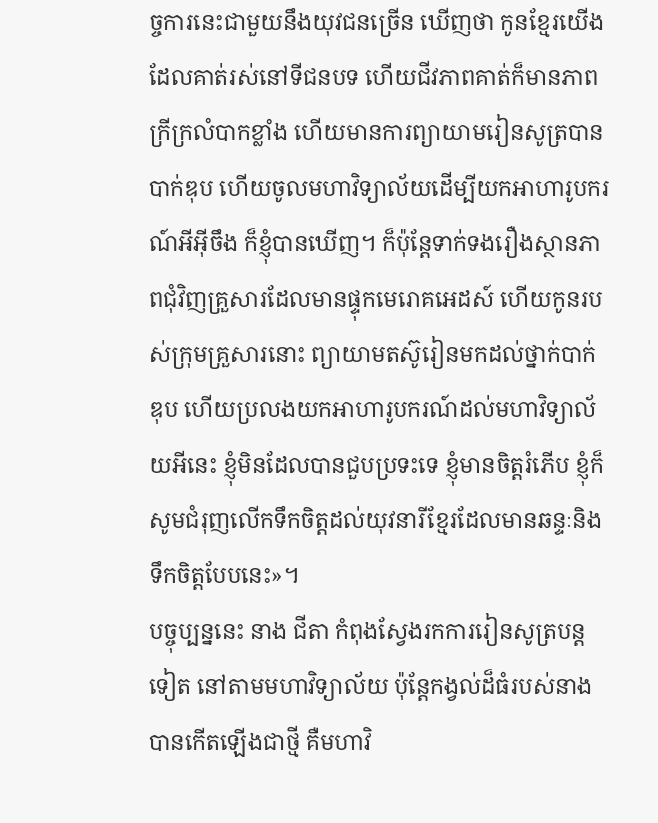ច្ចការនេះជាមួយនឹងយុវជនច្រើន ឃើញថា កូនខ្មែរយើងដែលគាត់រស់នៅទីជនបទ ហើយជីវភាពគាត់ក៏មានភាពក្រីក្រលំបាកខ្លាំង ហើយមានការព្យាយាមរៀនសូត្របានបាក់ឌុប ហើយចូលមហាវិទ្យាល័យដើម្បីយកអាហារូបករណ៍អីអ៊ីចឹង ក៏ខ្ញុំបានឃើញ។ ក៏ប៉ុន្តែទាក់ទងរឿងស្ថានភាពជុំវិញគ្រួសារដែលមានផ្ទុកមេរោគអេដស៍ ហើយកូនរបស់ក្រុមគ្រួសារនោះ ព្យាយាមតស៊ូរៀនមកដល់ថ្នាក់បាក់ឌុប ហើយប្រលងយកអាហារូបករណ៍ដល់មហាវិទ្យាល័យអីនេះ ខ្ញុំមិនដែលបានជួបប្រទះទេ ខ្ញុំមានចិត្តរំភើប ខ្ញុំក៏សូមជំរុញលើកទឹកចិត្តដល់យុវនារីខ្មែរដែលមានឆន្ទៈនិងទឹកចិត្តបែបនេះ»។
បច្ចុប្បន្ននេះ នាង ជីតា កំពុងស្វែងរកការរៀនសូត្របន្តទៀត នៅតាមមហាវិទ្យាល័យ ប៉ុន្តែកង្វល់ដ៏ធំរបស់នាង បានកើតឡើងជាថ្មី គឺមហាវិ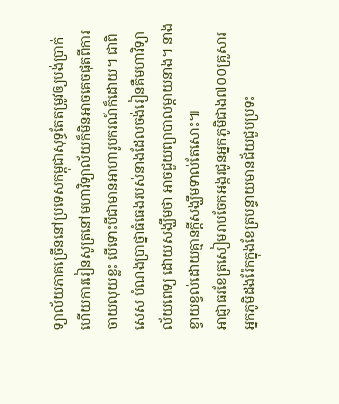ទ្យាល័យភាគច្រើននៅប្រទេសកម្ពុជាសុទ្ធតែតម្រូវឲ្យបង់ប្រាក់ ហើយការរៀនសូត្រនៅមហាវិទ្យាល័យក៏មិនអាចគេចផុតពីការចាយលុយខ្លះ បើទោះបីជាមានអាហារូបករណ៍ក៏ដោយ។ ជាពិសេស បំណងប្រាថ្នាធំធេងរបស់នាងដែលចង់រៀនគឺមហាវិទ្យាល័យពេទ្យ ដោយសង្ឃឹមថា អាចជួយព្យាបាលម្តាយនាង។ នាងខ្វាយខ្វល់ដោយគ្មានក្តីសង្ឃឹមទាល់តែសោះ៕
អាជ្ញាធរខែត្រសៀមរាបចែកអង្ករជូនអ្នកភូមិជាង៧០០គ្រួសារ
អ្នកភូមិដងរ៉ែកក្នុងខែត្របន្ទាយមានជ័យជួបប្រទះ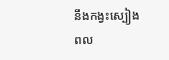នឹងកង្វះស្បៀង
ពល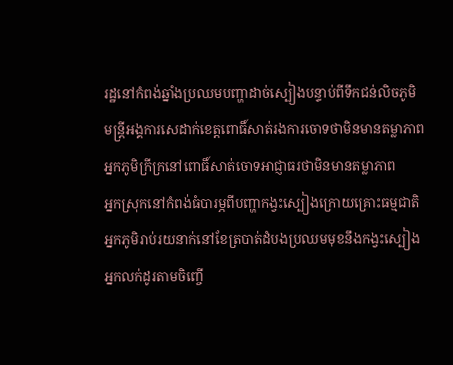រដ្ឋនៅកំពង់ឆ្នាំងប្រឈមបញ្ហាដាច់ស្បៀងបន្ទាប់ពីទឹកជន់លិចភូមិ
មន្រ្តីអង្គការសេដាក់ខេត្តពោធិ៍សាត់រងការចោទថាមិនមានតម្លាភាព
អ្នកភូមិក្រីក្រនៅពោធិ៍សាត់ចោទអាជ្ញាធរថាមិនមានតម្លាភាព
អ្នកស្រុកនៅកំពង់ធំបារម្ភពីបញ្ហាកង្វះស្បៀងក្រោយគ្រោះធម្មជាតិ
អ្នកភូមិរាប់រយនាក់នៅខែត្របាត់ដំបងប្រឈមមុខនឹងកង្វះស្បៀង
អ្នកលក់ដូរតាមចិញ្ចើ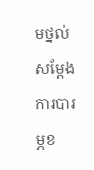មថ្នល់សម្ដែងការបារម្ភខ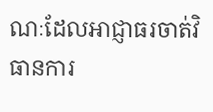ណៈដែលអាជ្ញាធរចាត់វិធានការ